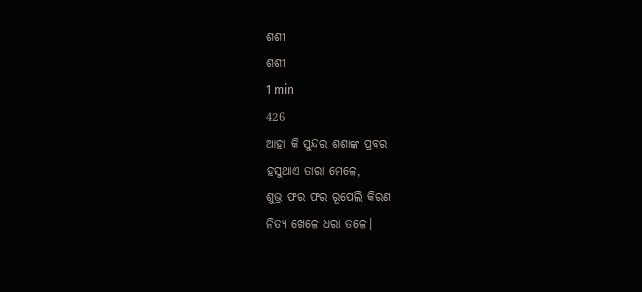ଶଶୀ
ଶଶୀ
1 min
426
ଆହା କି ସୁନ୍ଦର ଶଶାଙ୍କ ପ୍ରବର
ହସୁଥାଏ ତାରା ମେଳେ,
ଶୁଭ୍ର ଫର ଫର ରୂପେଲି କିରଣ
ନିତ୍ୟ ଖେଳେ ଧରା ତଳେ।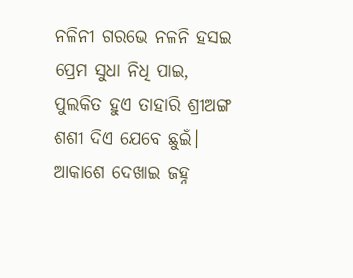ନଳିନୀ ଗରଭେ ନଳନି ହସଇ
ପ୍ରେମ ସୁଧା ନିଧି ପାଇ,
ପୁଲକିତ ହୁଏ ତାହାରି ଶ୍ରୀଅଙ୍ଗ
ଶଶୀ ଦିଏ ଯେବେ ଛୁଇଁ।
ଆକାଶେ ଦେଖାଇ ଜହ୍ନ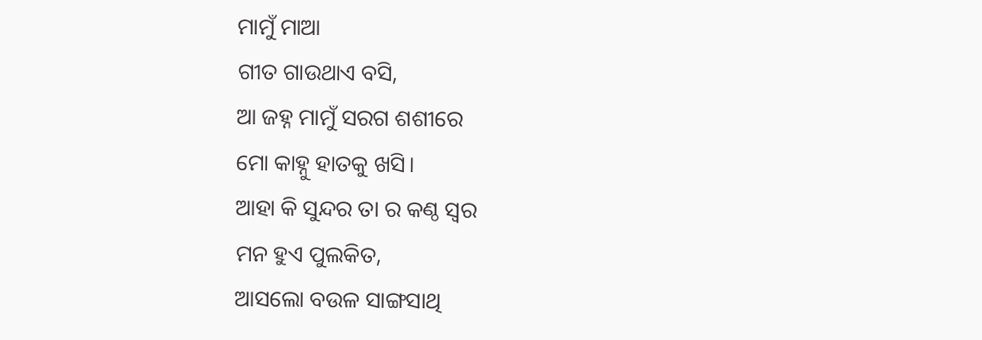ମାମୁଁ ମାଆ
ଗୀତ ଗାଉଥାଏ ବସି,
ଆ ଜହ୍ନ ମାମୁଁ ସରଗ ଶଶୀରେ
ମୋ କାହ୍ନୁ ହାତକୁ ଖସି।
ଆହା କି ସୁନ୍ଦର ତା ର କଣ୍ଠ ସ୍ୱର
ମନ ହୁଏ ପୁଲକିତ,
ଆସଲୋ ବଉଳ ସାଙ୍ଗସାଥି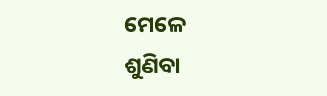ମେଳେ
ଶୁଣିବା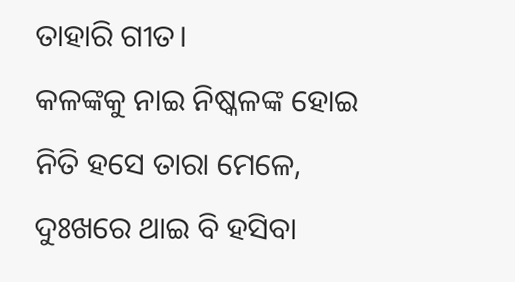ତାହାରି ଗୀତ।
କଳଙ୍କକୁ ନାଇ ନିଷ୍କଳଙ୍କ ହୋଇ
ନିତି ହସେ ତାରା ମେଳେ,
ଦୁଃଖରେ ଥାଇ ବି ହସିବା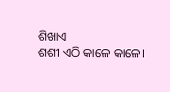ଶିଖାଏ
ଶଶୀ ଏଠି କାଳେ କାଳେ।